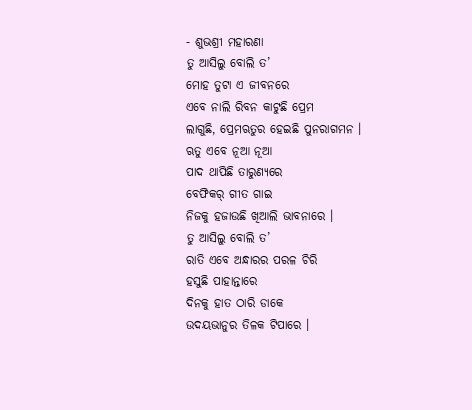- ଶୁଭଶ୍ରୀ ମହାରଣା
ତୁ ଆସିଲୁ ବୋଲି ତ’
ମୋହ ତୁଟା ଏ ଜୀବନରେ
ଏବେ ନାଲି ରିବନ କାଟୁଛି ପ୍ରେମ
ଲାଗୁଛି, ପ୍ରେମଋତୁର ହେଇଛି ପୁନରାଗମନ ।
ଋତୁ ଏବେ ନୂଆ ନୂଆ
ପାଦ ଥାପିଛି ତାରୁଣ୍ୟରେ
ବେଫିକର୍ ଗୀତ ଗାଇ
ନିଜକୁ ହଜାଉଛି ଖିଆଲି ଭାବନାରେ ।
ତୁ ଆସିଲୁ ବୋଲି ତ’
ରାତି ଏବେ ଅନ୍ଧାରର ପରଳ ଚିରି
ହସୁଛି ପାହାନ୍ତାରେ
ଦିନକୁ ହାତ ଠାରି ଡାକେ
ଉଦୟଭାନୁର ତିଳକ ଟିପାରେ ।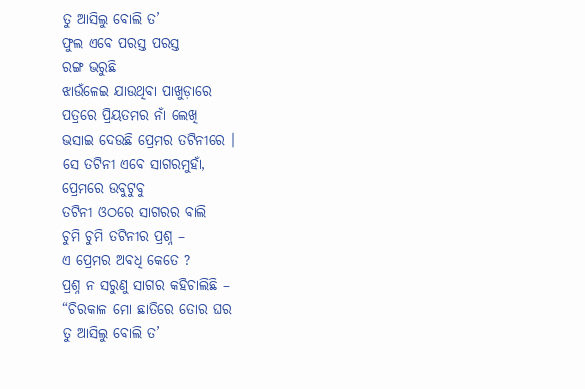ତୁ ଆସିଲୁ ବୋଲି ତ’
ଫୁଲ ଏବେ ପରସ୍ତ ପରସ୍ତ
ରଙ୍ଗ ଭରୁଛି
ଝାଉଁଳେଇ ଯାଉଥିବା ପାଖୁଡ଼ାରେ
ପତ୍ରରେ ପ୍ରିୟତମର ନାଁ ଲେଖି
ଭସାଇ ଦେଉଛି ପ୍ରେମର ତଟିନୀରେ ।
ସେ ତଟିନୀ ଏବେ ସାଗରମୁହାଁ,
ପ୍ରେମରେ ଉବୁଟୁବୁ
ତଟିନୀ ଓଠରେ ସାଗରର ବାଲି
ଚୁମି ଚୁମି ତଟିନୀର ପ୍ରଶ୍ନ –
ଏ ପ୍ରେମର ଅବଧି କେତେ ?
ପ୍ରଶ୍ନ ନ ସରୁଣୁ ସାଗର କହିଚାଲିଛି –
“ଚିରକାଳ ମୋ ଛାତିରେ ତୋର ଘର
ତୁ ଆସିଲୁ ବୋଲି ତ’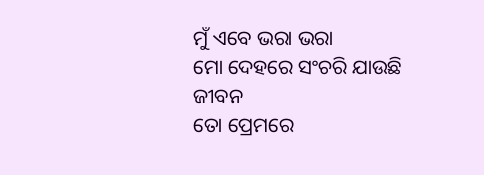ମୁଁ ଏବେ ଭରା ଭରା
ମୋ ଦେହରେ ସଂଚରି ଯାଉଛି ଜୀବନ
ତୋ ପ୍ରେମରେ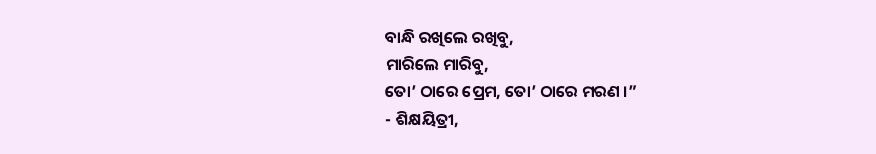ବାନ୍ଧି ରଖିଲେ ରଖିବୁ,
ମାରିଲେ ମାରିବୁ,
ତୋ’ ଠାରେ ପ୍ରେମ, ତୋ’ ଠାରେ ମରଣ ।”
- ଶିକ୍ଷୟିତ୍ରୀ,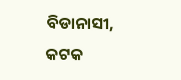ବିଡାନାସୀ, କଟକ